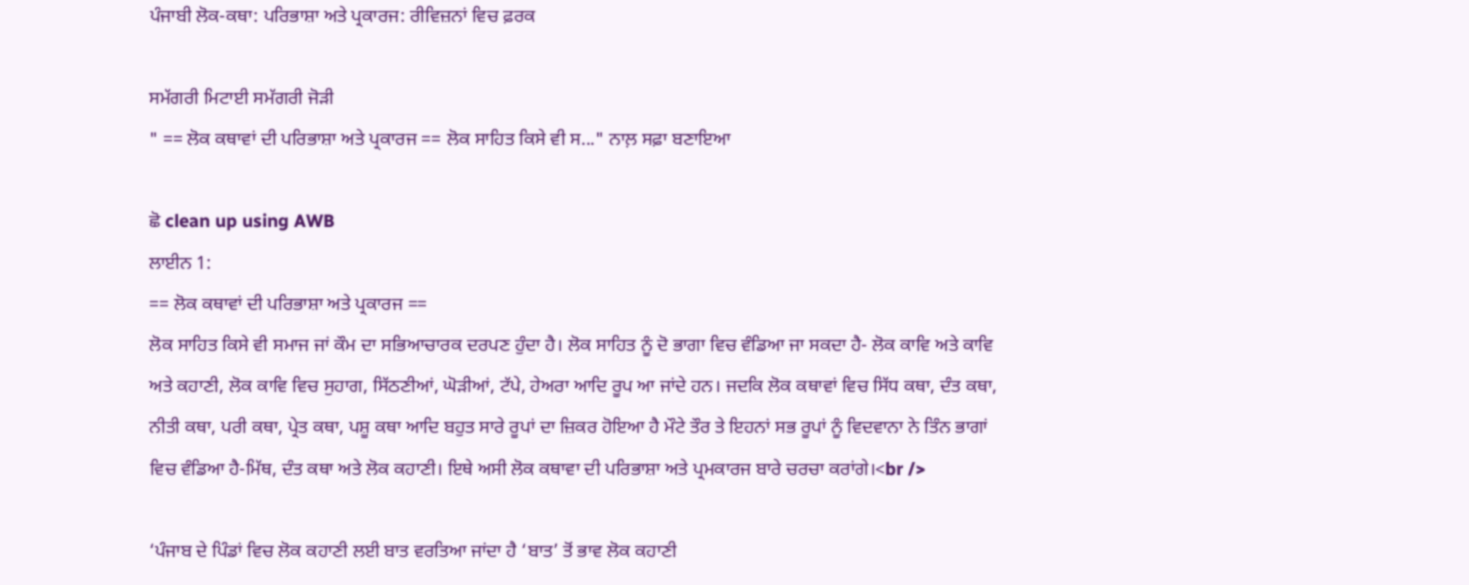ਪੰਜਾਬੀ ਲੋਕ-ਕਥਾ: ਪਰਿਭਾਸ਼ਾ ਅਤੇ ਪ੍ਰਕਾਰਜ: ਰੀਵਿਜ਼ਨਾਂ ਵਿਚ ਫ਼ਰਕ

ਸਮੱਗਰੀ ਮਿਟਾਈ ਸਮੱਗਰੀ ਜੋੜੀ
" == ਲੋਕ ਕਥਾਵਾਂ ਦੀ ਪਰਿਭਾਸ਼ਾ ਅਤੇ ਪ੍ਰਕਾਰਜ == ਲੋਕ ਸਾਹਿਤ ਕਿਸੇ ਵੀ ਸ..." ਨਾਲ਼ ਸਫ਼ਾ ਬਣਾਇਆ

ਛੋ clean up using AWB
ਲਾਈਨ 1:
== ਲੋਕ ਕਥਾਵਾਂ ਦੀ ਪਰਿਭਾਸ਼ਾ ਅਤੇ ਪ੍ਰਕਾਰਜ ==
ਲੋਕ ਸਾਹਿਤ ਕਿਸੇ ਵੀ ਸਮਾਜ ਜਾਂ ਕੌਮ ਦਾ ਸਭਿਆਚਾਰਕ ਦਰਪਣ ਹੁੰਦਾ ਹੈ। ਲੋਕ ਸਾਹਿਤ ਨੂੰ ਦੋ ਭਾਗਾ ਵਿਚ ਵੰਡਿਆ ਜਾ ਸਕਦਾ ਹੈ- ਲੋਕ ਕਾਵਿ ਅਤੇ ਕਾਵਿ ਅਤੇ ਕਹਾਣੀ, ਲੋਕ ਕਾਵਿ ਵਿਚ ਸੁਹਾਗ, ਸਿੱਠਣੀਆਂ, ਘੋੜੀਆਂ, ਟੱਪੇ, ਹੇਅਰਾ ਆਦਿ ਰੂਪ ਆ ਜਾਂਦੇ ਹਨ। ਜਦਕਿ ਲੋਕ ਕਥਾਵਾਂ ਵਿਚ ਸਿੱਧ ਕਥਾ, ਦੰਤ ਕਥਾ, ਨੀਤੀ ਕਥਾ, ਪਰੀ ਕਥਾ, ਪ੍ਰੇਤ ਕਥਾ, ਪਸ਼ੂ ਕਥਾ ਆਦਿ ਬਹੁਤ ਸਾਰੇ ਰੂਪਾਂ ਦਾ ਜ਼ਿਕਰ ਹੋਇਆ ਹੈ ਮੌਟੇ ਤੌਰ ਤੇ ਇਹਨਾਂ ਸਭ ਰੂਪਾਂ ਨੂੰ ਵਿਦਵਾਨਾ ਨੇ ਤਿੰਨ ਭਾਗਾਂ ਵਿਚ ਵੰਡਿਆ ਹੈ-ਮਿੱਥ, ਦੰਤ ਕਥਾ ਅਤੇ ਲੋਕ ਕਹਾਣੀ। ਇਥੇ ਅਸੀ ਲੋਕ ਕਥਾਵਾ ਦੀ ਪਰਿਭਾਸ਼ਾ ਅਤੇ ਪ੍ਰਮਕਾਰਜ ਬਾਰੇ ਚਰਚਾ ਕਰਾਂਗੇ।<br />

‘ਪੰਜਾਬ ਦੇ ਪਿੰਡਾਂ ਵਿਚ ਲੋਕ ਕਹਾਣੀ ਲਈ ਬਾਤ ਵਰਤਿਆ ਜਾਂਦਾ ਹੈ ‘ਬਾਤ’ ਤੋਂ ਭਾਵ ਲੋਕ ਕਹਾਣੀ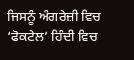ਜਿਸਨੂੰ ਅੰਗਰੇਜ਼ੀ ਵਿਚ ‘ਫੋਕਟੇਲ’ ਹਿੰਦੀ ਵਿਚ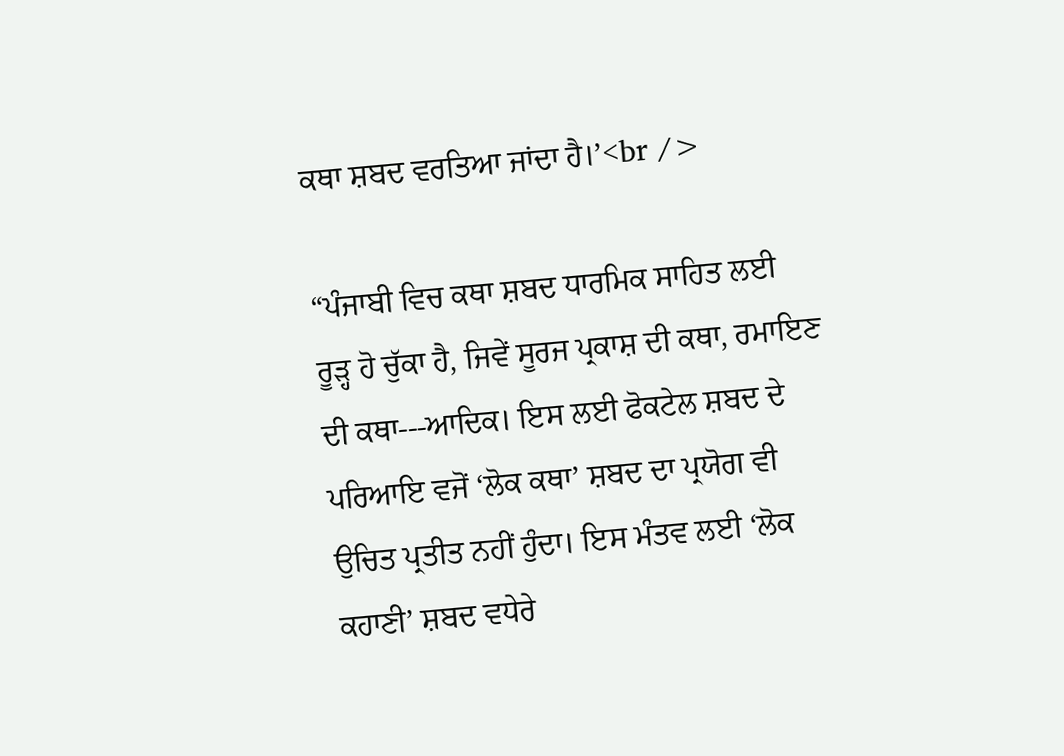ਕਥਾ ਸ਼ਬਦ ਵਰਤਿਆ ਜਾਂਦਾ ਹੈ।’<br />

“ਪੰਜਾਬੀ ਵਿਚ ਕਥਾ ਸ਼ਬਦ ਧਾਰਮਿਕ ਸਾਹਿਤ ਲਈ ਰੂੜ੍ਹ ਹੋ ਚੁੱਕਾ ਹੈ, ਜਿਵੇਂ ਸੂਰਜ ਪ੍ਰਕਾਸ਼ ਦੀ ਕਥਾ, ਰਮਾਇਣ ਦੀ ਕਥਾ---ਆਦਿਕ। ਇਸ ਲਈ ਫੋਕਟੇਲ ਸ਼ਬਦ ਦੇ ਪਰਿਆਇ ਵਜੋਂ ‘ਲੋਕ ਕਥਾ’ ਸ਼ਬਦ ਦਾ ਪ੍ਰਯੋਗ ਵੀ ਉਚਿਤ ਪ੍ਰਤੀਤ ਨਹੀਂ ਹੁੰਦਾ। ਇਸ ਮੰਤਵ ਲਈ ‘ਲੋਕ ਕਹਾਣੀ’ ਸ਼ਬਦ ਵਧੇਰੇ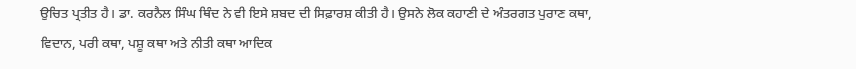ਉਚਿਤ ਪ੍ਰਤੀਤ ਹੈ। ਡਾ. ਕਰਨੈਲ ਸਿੰਘ ਥਿੰਦ ਨੇ ਵੀ ਇਸੇ ਸ਼ਬਦ ਦੀ ਸਿਫ਼ਾਰਸ਼ ਕੀਤੀ ਹੈ। ਉਸਨੇ ਲੋਕ ਕਹਾਣੀ ਦੇ ਅੰਤਰਗਤ ਪੁਰਾਣ ਕਥਾ, ਵਿਦਾਨ, ਪਰੀ ਕਥਾ, ਪਸ਼ੂ ਕਥਾ ਅਤੇ ਨੀਤੀ ਕਥਾ ਆਦਿਕ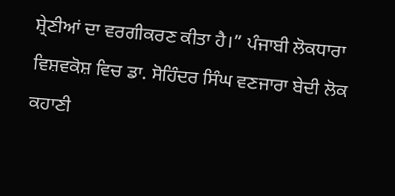ਸ਼੍ਰੇਣੀਆਂ ਦਾ ਵਰਗੀਕਰਣ ਕੀਤਾ ਹੈ।” ਪੰਜਾਬੀ ਲੋਕਧਾਰਾ ਵਿਸ਼ਵਕੋਸ਼ ਵਿਚ ਡਾ. ਸੋਹਿੰਦਰ ਸਿੰਘ ਵਣਜਾਰਾ ਬੇਦੀ ਲੋਕ ਕਹਾਣੀ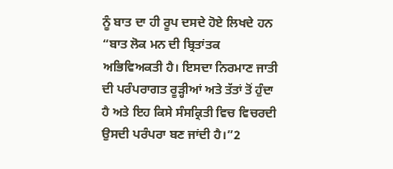ਨੂੰ ਬਾਤ ਦਾ ਹੀ ਰੂਪ ਦਸਦੇ ਹੋਏ ਲਿਖਦੇ ਹਨ
“ਬਾਤ ਲੋਕ ਮਨ ਦੀ ਬ੍ਰਿਤਾਂਤਕ ਅਭਿਵਿਅਕਤੀ ਹੈ। ਇਸਦਾ ਨਿਰਮਾਣ ਜਾਤੀ ਦੀ ਪਰੰਪਰਾਗਤ ਰੂੜ੍ਹੀਆਂ ਅਤੇ ਤੱਤਾਂ ਤੋਂ ਹੁੰਦਾ ਹੈ ਅਤੇ ਇਹ ਕਿਸੇ ਸੰਸਕ੍ਰਿਤੀ ਵਿਚ ਵਿਚਰਦੀ ਉਸਦੀ ਪਰੰਪਰਾ ਬਣ ਜਾਂਦੀ ਹੈ।”2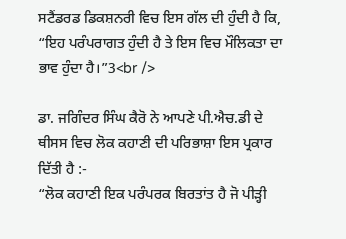ਸਟੈਂਡਰਡ ਡਿਕਸ਼ਨਰੀ ਵਿਚ ਇਸ ਗੱਲ ਦੀ ਹੁੰਦੀ ਹੈ ਕਿ, “ਇਹ ਪਰੰਪਰਾਗਤ ਹੁੰਦੀ ਹੈ ਤੇ ਇਸ ਵਿਚ ਮੌਲਿਕਤਾ ਦਾ ਭਾਵ ਹੁੰਦਾ ਹੈ।”3<br />

ਡਾ. ਜਗਿੰਦਰ ਸਿੰਘ ਕੈਰੋ ਨੇ ਆਪਣੇ ਪੀ.ਐਚ.ਡੀ ਦੇ ਥੀਸਸ ਵਿਚ ਲੋਕ ਕਹਾਣੀ ਦੀ ਪਰਿਭਾਸ਼ਾ ਇਸ ਪ੍ਰਕਾਰ ਦਿੱਤੀ ਹੈ :-
“ਲੋਕ ਕਹਾਣੀ ਇਕ ਪਰੰਪਰਕ ਬਿਰਤਾਂਤ ਹੈ ਜੋ ਪੀੜ੍ਹੀ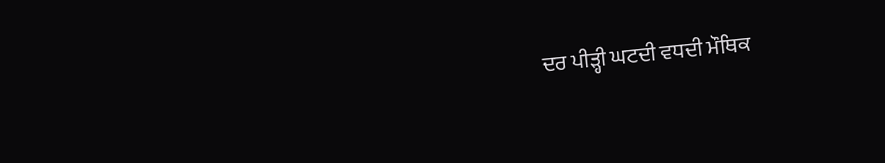ਦਰ ਪੀੜ੍ਹੀ ਘਟਦੀ ਵਧਦੀ ਮੌਥਿਕ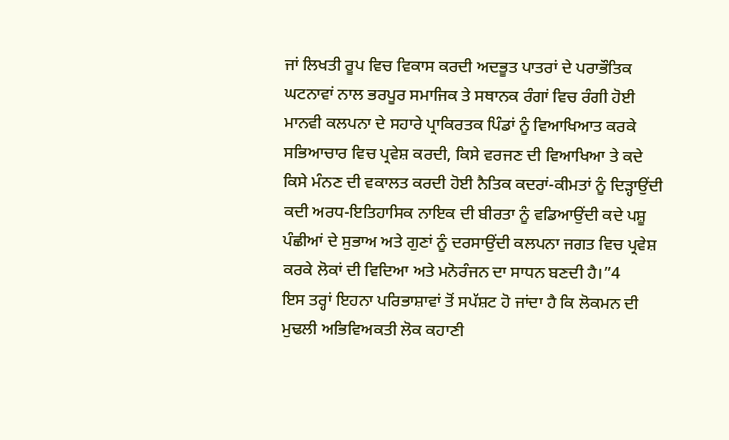ਜਾਂ ਲਿਖਤੀ ਰੂਪ ਵਿਚ ਵਿਕਾਸ ਕਰਦੀ ਅਦਭੂਤ ਪਾਤਰਾਂ ਦੇ ਪਰਾਭੌਤਿਕ ਘਟਨਾਵਾਂ ਨਾਲ ਭਰਪੂਰ ਸਮਾਜਿਕ ਤੇ ਸਥਾਨਕ ਰੰਗਾਂ ਵਿਚ ਰੰਗੀ ਹੋਈ ਮਾਨਵੀ ਕਲਪਨਾ ਦੇ ਸਹਾਰੇ ਪ੍ਰਾਕਿਰਤਕ ਪਿੰਡਾਂ ਨੂੰ ਵਿਆਖਿਆਤ ਕਰਕੇ ਸਭਿਆਚਾਰ ਵਿਚ ਪ੍ਰਵੇਸ਼ ਕਰਦੀ, ਕਿਸੇ ਵਰਜਣ ਦੀ ਵਿਆਖਿਆ ਤੇ ਕਦੇ ਕਿਸੇ ਮੰਨਣ ਦੀ ਵਕਾਲਤ ਕਰਦੀ ਹੋਈ ਨੈਤਿਕ ਕਦਰਾਂ-ਕੀਮਤਾਂ ਨੂੰ ਦਿੜ੍ਹਾਉਂਦੀ ਕਦੀ ਅਰਧ-ਇਤਿਹਾਸਿਕ ਨਾਇਕ ਦੀ ਬੀਰਤਾ ਨੂੰ ਵਡਿਆਉਂਦੀ ਕਦੇ ਪਸ਼ੂ ਪੰਛੀਆਂ ਦੇ ਸੁਭਾਅ ਅਤੇ ਗੁਣਾਂ ਨੂੰ ਦਰਸਾਉਂਦੀ ਕਲਪਨਾ ਜਗਤ ਵਿਚ ਪ੍ਰਵੇਸ਼ ਕਰਕੇ ਲੋਕਾਂ ਦੀ ਵਿਦਿਆ ਅਤੇ ਮਨੋਰੰਜਨ ਦਾ ਸਾਧਨ ਬਣਦੀ ਹੈ।”4
ਇਸ ਤਰ੍ਹਾਂ ਇਹਨਾ ਪਰਿਭਾਸ਼ਾਵਾਂ ਤੋਂ ਸਪੱਸ਼ਟ ਹੋ ਜਾਂਦਾ ਹੈ ਕਿ ਲੋਕਮਨ ਦੀ ਮੁਢਲੀ ਅਭਿਵਿਅਕਤੀ ਲੋਕ ਕਹਾਣੀ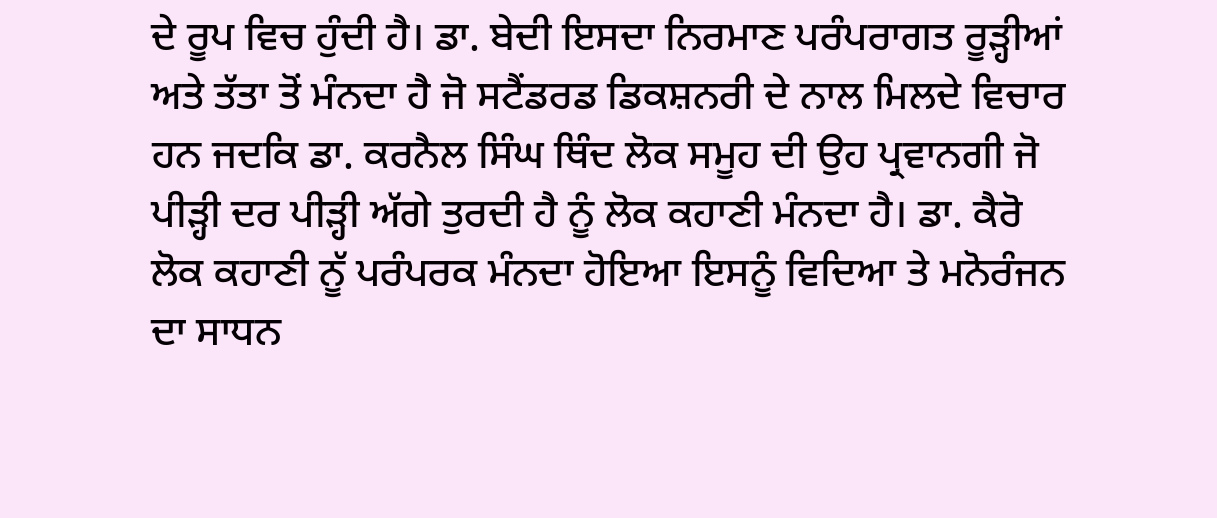ਦੇ ਰੂਪ ਵਿਚ ਹੁੰਦੀ ਹੈ। ਡਾ. ਬੇਦੀ ਇਸਦਾ ਨਿਰਮਾਣ ਪਰੰਪਰਾਗਤ ਰੂੜ੍ਹੀਆਂ ਅਤੇ ਤੱਤਾ ਤੋਂ ਮੰਨਦਾ ਹੈ ਜੋ ਸਟੈਂਡਰਡ ਡਿਕਸ਼ਨਰੀ ਦੇ ਨਾਲ ਮਿਲਦੇ ਵਿਚਾਰ ਹਨ ਜਦਕਿ ਡਾ. ਕਰਨੈਲ ਸਿੰਘ ਥਿੰਦ ਲੋਕ ਸਮੂਹ ਦੀ ਉਹ ਪ੍ਰਵਾਨਗੀ ਜੋ ਪੀੜ੍ਹੀ ਦਰ ਪੀੜ੍ਹੀ ਅੱਗੇ ਤੁਰਦੀ ਹੈ ਨੂੰ ਲੋਕ ਕਹਾਣੀ ਮੰਨਦਾ ਹੈ। ਡਾ. ਕੈਰੋ ਲੋਕ ਕਹਾਣੀ ਨੂੱ ਪਰੰਪਰਕ ਮੰਨਦਾ ਹੋਇਆ ਇਸਨੂੰ ਵਿਦਿਆ ਤੇ ਮਨੋਰੰਜਨ ਦਾ ਸਾਧਨ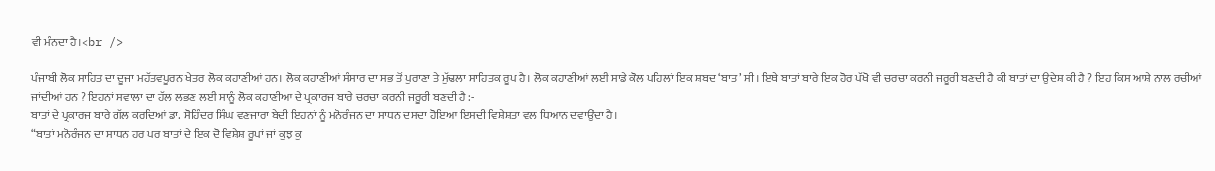ਵੀ ਮੰਨਦਾ ਹੈ।<br />

ਪੰਜਾਬੀ ਲੋਕ ਸਾਹਿਤ ਦਾ ਦੂਜਾ ਮਹੱਤਵਪੂਰਨ ਖੇਤਰ ਲੋਕ ਕਹਾਣੀਆਂ ਹਨ। ਲੋਕ ਕਹਾਣੀਆਂ ਸੰਸਾਰ ਦਾ ਸਭ ਤੋਂ ਪੁਰਾਣਾ ਤੇ ਮੁੱਢਲਾ ਸਾਹਿਤਕ ਰੂਪ ਹੈ। ਲੋਕ ਕਹਾਣੀਆਂ ਲਈ ਸਾਡੇ ਕੋਲ ਪਹਿਲਾਂ ਇਕ ਸ਼ਬਦ ‘ਬਾਤ’ ਸੀ। ਇਥੇ ਬਾਤਾਂ ਬਾਰੇ ਇਕ ਹੋਰ ਪੱਖੋ ਵੀ ਚਰਚਾ ਕਰਨੀ ਜਰੂਰੀ ਬਣਦੀ ਹੈ ਕੀ ਬਾਤਾਂ ਦਾ ਉਦੇਸ਼ ਕੀ ਹੈ ? ਇਹ ਕਿਸ ਆਸ਼ੇ ਨਾਲ ਰਚੀਆਂ ਜਾਂਦੀਆਂ ਹਨ ? ਇਹਨਾਂ ਸਵਾਲਾ ਦਾ ਹੱਲ ਲਭਣ ਲਈ ਸਾਨੂੰ ਲੋਕ ਕਹਾਣੀਆ ਦੇ ਪ੍ਰਕਾਰਜ ਬਾਰੇ ਚਰਚਾ ਕਰਨੀ ਜਰੂਰੀ ਬਣਦੀ ਹੈ :-
ਬਾਤਾਂ ਦੇ ਪ੍ਰਕਾਰਜ ਬਾਰੇ ਗੱਲ ਕਰਦਿਆਂ ਡਾ. ਸੋਹਿੰਦਰ ਸਿੰਘ ਵਣਜਾਰਾ ਬੇਦੀ ਇਹਨਾਂ ਨੂੰ ਮਨੋਰੰਜਨ ਦਾ ਸਾਧਨ ਦਸਦਾ ਹੋਇਆ ਇਸਦੀ ਵਿਸ਼ੇਸ਼ਤਾ ਵਲ ਧਿਆਨ ਦਵਾਉਂਦਾ ਹੈ।
“ਬਾਤਾਂ ਮਨੋਰੰਜਨ ਦਾ ਸਾਧਨ ਹਰ ਪਰ ਬਾਤਾਂ ਦੇ ਇਕ ਦੋ ਵਿਸ਼ੇਸ਼ ਰੂਪਾਂ ਜਾਂ ਕੁਝ ਕੁ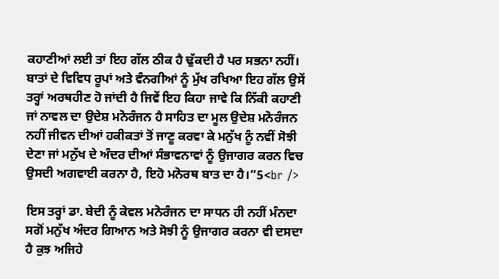ਕਹਾਣੀਆਂ ਲਈ ਤਾਂ ਇਹ ਗੱਲ ਠੀਕ ਹੈ ਢੁੱਕਦੀ ਹੈ ਪਰ ਸਭਨਾ ਨਹੀਂ। ਬਾਤਾਂ ਦੇ ਵਿਵਿਧ ਰੂਪਾਂ ਅਤੇ ਵੰਨਗੀਆਂ ਨੂੰ ਮੁੱਖ ਰਖਿਆ ਇਹ ਗੱਲ ਉਸੇਂ ਤਰ੍ਹਾਂ ਅਰਥਹੀਣ ਹੋ ਜਾਂਦੀ ਹੈ ਜਿਵੇਂ ਇਹ ਕਿਹਾ ਜਾਵੇ ਕਿ ਨਿੱਕੀ ਕਹਾਣੀ ਜਾਂ ਨਾਵਲ ਦਾ ਉਦੇਸ਼ ਮਨੋਰੰਜਨ ਹੈ ਸਾਹਿਤ ਦਾ ਮੂਲ ਉਦੇਸ਼ ਮਨੋਰੰਜਨ ਨਹੀਂ ਜੀਵਨ ਦੀਆਂ ਹਕੀਕਤਾਂ ਤੋਂ ਜਾਣੂ ਕਰਵਾ ਕੇ ਮਨੁੱਖ ਨੂੰ ਨਵੀਂ ਸੋਝੀ ਦੇਣਾ ਜਾਂ ਮਨੁੱਖ ਦੇ ਅੰਦਰ ਦੀਆਂ ਸੰਭਾਵਨਾਵਾਂ ਨੂੰ ਉਜਾਗਰ ਕਰਨ ਵਿਚ ਉਸਦੀ ਅਗਵਾਈ ਕਰਨਾ ਹੈ, ਇਹੋ ਮਨੋਰਥ ਬਾਤ ਦਾ ਹੈ।”5<br />

ਇਸ ਤਰ੍ਹਾਂ ਡਾ. ਬੇਦੀ ਨੂੰ ਕੇਵਲ ਮਨੋਰੰਜਨ ਦਾ ਸਾਧਨ ਹੀ ਨਹੀਂ ਮੰਨਦਾ ਸਗੋਂ ਮਨੁੱਖ ਅੰਦਰ ਗਿਆਨ ਅਤੇ ਸੋਝੀ ਨੂੰ ਉਜਾਗਰ ਕਰਨਾ ਵੀ ਦਸਦਾ ਹੈ ਕੁਝ ਅਜਿਹੇ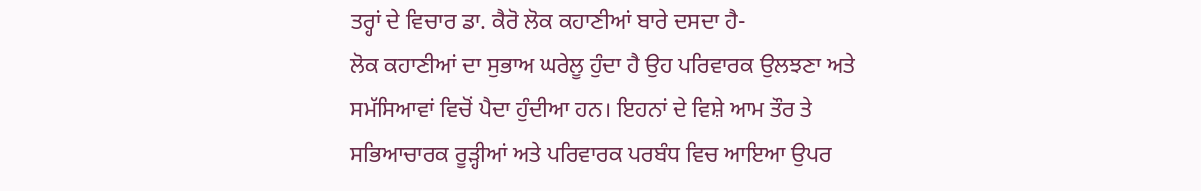ਤਰ੍ਹਾਂ ਦੇ ਵਿਚਾਰ ਡਾ. ਕੈਰੋ ਲੋਕ ਕਹਾਣੀਆਂ ਬਾਰੇ ਦਸਦਾ ਹੈ-
ਲੋਕ ਕਹਾਣੀਆਂ ਦਾ ਸੁਭਾਅ ਘਰੇਲੂ ਹੁੰਦਾ ਹੈ ਉਹ ਪਰਿਵਾਰਕ ਉਲਝਣਾ ਅਤੇ ਸਮੱਸਿਆਵਾਂ ਵਿਚੋਂ ਪੈਦਾ ਹੁੰਦੀਆ ਹਨ। ਇਹਨਾਂ ਦੇ ਵਿਸ਼ੇ ਆਮ ਤੌਰ ਤੇ ਸਭਿਆਚਾਰਕ ਰੂੜ੍ਹੀਆਂ ਅਤੇ ਪਰਿਵਾਰਕ ਪਰਬੰਧ ਵਿਚ ਆਇਆ ਉਪਰ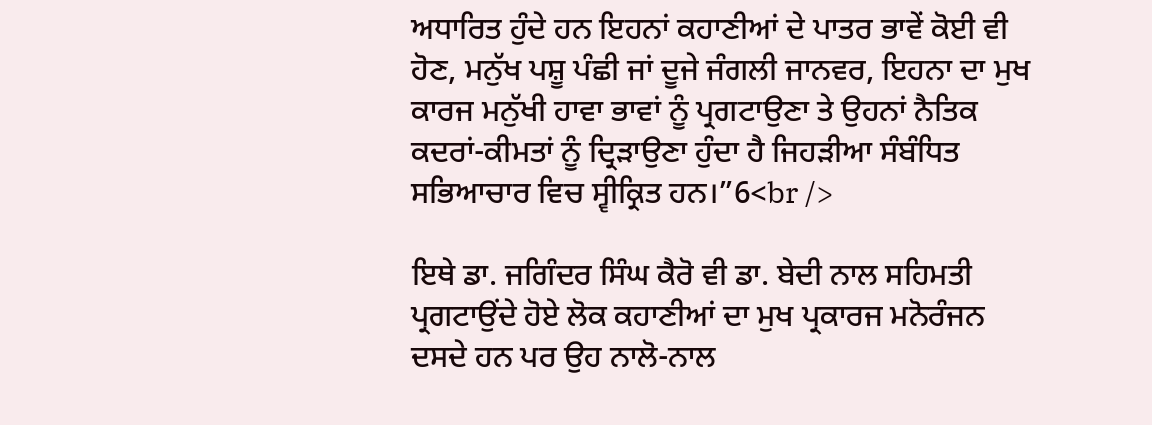ਅਧਾਰਿਤ ਹੁੰਦੇ ਹਨ ਇਹਨਾਂ ਕਹਾਣੀਆਂ ਦੇ ਪਾਤਰ ਭਾਵੇਂ ਕੋਈ ਵੀ ਹੋਣ, ਮਨੁੱਖ ਪਸ਼ੂ ਪੰਛੀ ਜਾਂ ਦੂਜੇ ਜੰਗਲੀ ਜਾਨਵਰ, ਇਹਨਾ ਦਾ ਮੁਖ ਕਾਰਜ ਮਨੁੱਖੀ ਹਾਵਾ ਭਾਵਾਂ ਨੂੰ ਪ੍ਰਗਟਾਉਣਾ ਤੇ ਉਹਨਾਂ ਨੈਤਿਕ ਕਦਰਾਂ-ਕੀਮਤਾਂ ਨੂੰ ਦ੍ਰਿੜਾਉਣਾ ਹੁੰਦਾ ਹੈ ਜਿਹੜੀਆ ਸੰਬੰਧਿਤ ਸਭਿਆਚਾਰ ਵਿਚ ਸ੍ਵੀਕ੍ਰਿਤ ਹਨ।”6<br />

ਇਥੇ ਡਾ. ਜਗਿੰਦਰ ਸਿੰਘ ਕੈਰੋ ਵੀ ਡਾ. ਬੇਦੀ ਨਾਲ ਸਹਿਮਤੀ ਪ੍ਰਗਟਾਉਂਦੇ ਹੋਏ ਲੋਕ ਕਹਾਣੀਆਂ ਦਾ ਮੁਖ ਪ੍ਰਕਾਰਜ ਮਨੋਰੰਜਨ ਦਸਦੇ ਹਨ ਪਰ ਉਹ ਨਾਲੋ-ਨਾਲ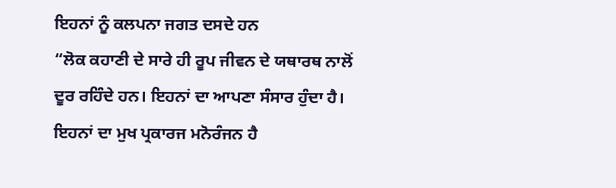ਇਹਨਾਂ ਨੂੰ ਕਲਪਨਾ ਜਗਤ ਦਸਦੇ ਹਨ
“ਲੋਕ ਕਹਾਣੀ ਦੇ ਸਾਰੇ ਹੀ ਰੂਪ ਜੀਵਨ ਦੇ ਯਥਾਰਥ ਨਾਲੋਂ ਦੂਰ ਰਹਿੰਦੇ ਹਨ। ਇਹਨਾਂ ਦਾ ਆਪਣਾ ਸੰਸਾਰ ਹੁੰਦਾ ਹੈ। ਇਹਨਾਂ ਦਾ ਮੁਖ ਪ੍ਰਕਾਰਜ ਮਨੋਰੰਜਨ ਹੈ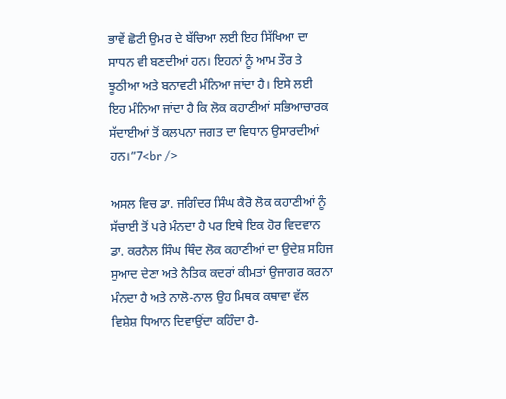ਭਾਵੇਂ ਛੋਟੀ ਉਮਰ ਦੇ ਬੱਚਿਆ ਲਈ ਇਹ ਸਿੱਖਿਆ ਦਾ ਸਾਧਨ ਵੀ ਬਣਦੀਆਂ ਹਨ। ਇਹਨਾਂ ਨੂੰ ਆਮ ਤੌਰ ਤੇ ਝੂਠੀਆ ਅਤੇ ਬਨਾਵਟੀ ਮੰਨਿਆ ਜਾਂਦਾ ਹੈ। ਇਸੇ ਲਈ ਇਹ ਮੰਨਿਆ ਜਾਂਦਾ ਹੈ ਕਿ ਲੋਕ ਕਹਾਣੀਆਂ ਸਭਿਆਚਾਰਕ ਸੱਦਾਈਆਂ ਤੋਂ ਕਲਪਨਾ ਜਗਤ ਦਾ ਵਿਧਾਨ ਉਸਾਰਦੀਆਂ ਹਨ।”7<br />

ਅਸਲ ਵਿਚ ਡਾ. ਜਗਿੰਦਰ ਸਿੰਘ ਕੈਰੋ ਲੋਕ ਕਹਾਣੀਆਂ ਨੂੰ ਸੱਚਾਈ ਤੋਂ ਪਰੇ ਮੰਨਦਾ ਹੈ ਪਰ ਇਥੇ ਇਕ ਹੋਰ ਵਿਦਵਾਨ ਡਾ. ਕਰਨੈਲ ਸਿੰਘ ਥਿੰਦ ਲੋਕ ਕਹਾਣੀਆਂ ਦਾ ਉਦੇਸ਼ ਸਹਿਜ ਸੁਆਦ ਦੇਣਾ ਅਤੇ ਨੈਤਿਕ ਕਦਰਾਂ ਕੀਮਤਾਂ ਉਜਾਗਰ ਕਰਨਾ ਮੰਨਦਾ ਹੈ ਅਤੇ ਨਾਲੋ-ਨਾਲ ਉਹ ਮਿਥਕ ਕਥਾਵਾ ਵੱਲ ਵਿਸ਼ੇਸ਼ ਧਿਆਨ ਦਿਵਾਉਂਦਾ ਕਹਿੰਦਾ ਹੈ-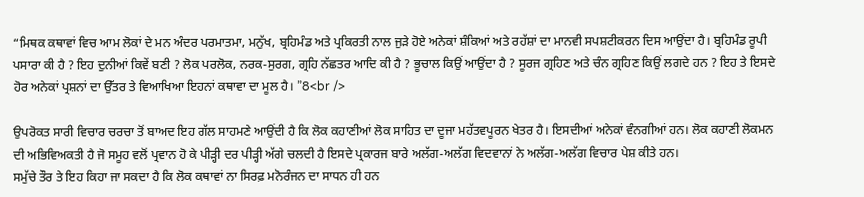“ਮਿਥਕ ਕਥਾਵਾਂ ਵਿਚ ਆਮ ਲੋਕਾਂ ਦੇ ਮਨ ਅੰਦਰ ਪਰਮਾਤਮਾ, ਮਨੁੱਖ, ਬ੍ਰਹਿਮੰਡ ਅਤੇ ਪ੍ਰਕਿਰਤੀ ਨਾਲ ਜੁੜੇ ਹੋਏ ਅਨੇਕਾਂ ਸ਼ੰਕਿਆਂ ਅਤੇ ਰਹੱਸ਼ਾਂ ਦਾ ਮਾਨਵੀ ਸਪਸ਼ਟੀਕਰਨ ਦਿਸ ਆਉਂਦਾ ਹੈ। ਬ੍ਰਹਿਮੰਡ ਰੂਪੀ ਪਸਾਰਾ ਕੀ ਹੈ ? ਇਹ ਦੁਨੀਆਂ ਕਿਵੇਂ ਬਣੀ ? ਲੋਕ ਪਰਲੋਕ, ਨਰਕ-ਸੁਰਗ, ਗ੍ਰਹਿ ਨੱਛਤਰ ਆਦਿ ਕੀ ਹੈ ? ਭੂਚਾਲ ਕਿਉਂ ਆਉਂਦਾ ਹੈ ? ਸੂਰਜ ਗ੍ਰਹਿਣ ਅਤੇ ਚੰਨ ਗ੍ਰਹਿਣ ਕਿਉਂ ਲਗਦੇ ਹਨ ? ਇਹ ਤੇ ਇਸਦੇ ਹੋਰ ਅਨੇਕਾਂ ਪ੍ਰਸ਼ਨਾਂ ਦਾ ਉੱਤਰ ਤੇ ਵਿਆਖਿਆ ਇਹਨਾਂ ਕਥਾਵਾ ਦਾ ਮੂਲ ਹੈ। ”8<br />

ਉਪਰੋਕਤ ਸਾਰੀ ਵਿਚਾਰ ਚਰਚਾ ਤੋਂ ਬਾਅਦ ਇਹ ਗੱਲ ਸਾਹਮਣੇ ਆਉਂਦੀ ਹੈ ਕਿ ਲੋਕ ਕਹਾਣੀਆਂ ਲੋਕ ਸਾਹਿਤ ਦਾ ਦੂਜਾ ਮਹੱਤਵਪੂਰਨ ਖੇਤਰ ਹੈ। ਇਸਦੀਆਂ ਅਨੇਕਾਂ ਵੰਨਗੀਆਂ ਹਨ। ਲੋਕ ਕਹਾਣੀ ਲੋਕਮਨ ਦੀ ਅਭਿਵਿਅਕਤੀ ਹੈ ਜੋ ਸਮੂਹ ਵਲੋਂ ਪ੍ਰਵਾਨ ਹੋ ਕੇ ਪੀੜ੍ਹੀ ਦਰ ਪੀੜ੍ਹੀ ਅੱਗੇ ਚਲਦੀ ਹੈ ਇਸਦੇ ਪ੍ਰਕਾਰਜ ਬਾਰੇ ਅਲੱਗ-ਅਲੱਗ ਵਿਦਵਾਨਾਂ ਨੇ ਅਲੱਗ-ਅਲੱਗ ਵਿਚਾਰ ਪੇਸ਼ ਕੀਤੇ ਹਨ।
ਸਮੁੱਚੇ ਤੌਰ ਤੇ ਇਹ ਕਿਹਾ ਜਾ ਸਕਦਾ ਹੈ ਕਿ ਲੋਕ ਕਥਾਵਾਂ ਨਾ ਸਿਰਫ਼ ਮਨੋਰੰਜਨ ਦਾ ਸਾਧਨ ਹੀ ਹਨ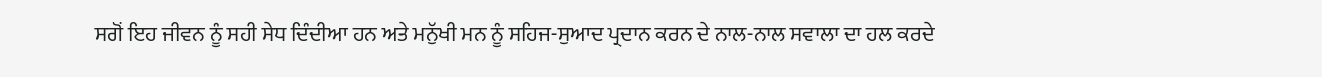ਸਗੋਂ ਇਹ ਜੀਵਨ ਨੂੰ ਸਹੀ ਸੇਧ ਦਿੰਦੀਆ ਹਨ ਅਤੇ ਮਨੁੱਖੀ ਮਨ ਨੂੰ ਸਹਿਜ-ਸੁਆਦ ਪ੍ਰਦਾਨ ਕਰਨ ਦੇ ਨਾਲ-ਨਾਲ ਸਵਾਲਾ ਦਾ ਹਲ ਕਰਦੇ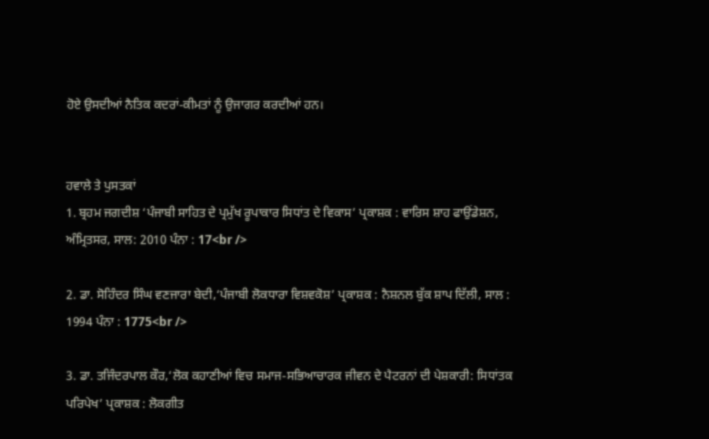ਹੋਏ ਉਸਦੀਆਂ ਨੈਤਿਕ ਕਦਰਾਂ-ਕੀਮਤਾਂ ਨੂੰ ਉਜਾਗਰ ਕਰਦੀਆਂ ਹਨ।


ਹਵਾਲੇ ਤੇ ਪੁਸਤਕਾਂ
1. ਬ੍ਰਹਮ ਜਗਦੀਸ਼ ‘ਪੰਜਾਬੀ ਸਾਹਿਤ ਦੇ ਪ੍ਰਮੁੱਖ ਰੂਪਾਕਾਰ ਸਿਧਾਂਤ ਦੇ ਵਿਕਾਸ’ ਪ੍ਰਕਾਸ਼ਕ : ਵਾਰਿਸ ਸ਼ਾਹ ਫਾਉਂਡੇਸ਼ਨ, ਅੰਮ੍ਰਿਤਸਰ, ਸਾਲ: 2010 ਪੰਨਾ : 17<br />

2. ਡਾ. ਸੋਹਿੰਦਰ ਸਿੰਘ ਵਣਜਾਰਾ ਬੇਦੀ,‘ਪੰਜਾਬੀ ਲੋਕਧਾਰਾ ਵਿਸ਼ਵਕੋਸ਼’ ਪ੍ਰਕਾਸ਼ਕ : ਨੈਸ਼ਨਲ ਬੁੱਕ ਸ਼ਾਪ ਦਿੱਲੀ, ਸਾਲ : 1994 ਪੰਨਾ : 1775<br />

3. ਡਾ. ਤਜਿੰਦਰਪਾਲ ਕੌਰ,‘ਲੋਕ ਕਹਾਣੀਆਂ ਵਿਚ ਸਮਾਜ-ਸਭਿਆਚਾਰਕ ਜੀਵਨ ਦੇ ਪੈਟਰਨਾਂ ਦੀ ਪੇਸ਼ਕਾਰੀ: ਸਿਧਾਂਤਕ ਪਰਿਪੇਖ’ ਪ੍ਰਕਾਸ਼ਕ : ਲੋਕਗੀਤ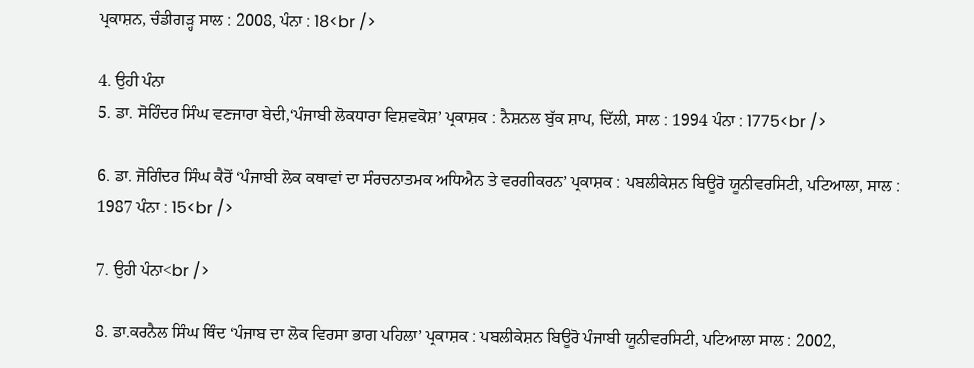ਪ੍ਰਕਾਸ਼ਨ, ਚੰਡੀਗੜ੍ਹ ਸਾਲ : 2008, ਪੰਨਾ : 18<br />

4. ਉਹੀ ਪੰਨਾ
5. ਡਾ. ਸੋਹਿੰਦਰ ਸਿੰਘ ਵਣਜਾਰਾ ਬੇਦੀ,‘ਪੰਜਾਬੀ ਲੋਕਧਾਰਾ ਵਿਸ਼ਵਕੋਸ਼’ ਪ੍ਰਕਾਸ਼ਕ : ਨੈਸ਼ਨਲ ਬੁੱਕ ਸ਼ਾਪ, ਦਿੱਲੀ, ਸਾਲ : 1994 ਪੰਨਾ : 1775<br />

6. ਡਾ. ਜੋਗਿੰਦਰ ਸਿੰਘ ਕੈਰੋਂ ‘ਪੰਜਾਬੀ ਲੋਕ ਕਥਾਵਾਂ ਦਾ ਸੰਰਚਨਾਤਮਕ ਅਧਿਐਨ ਤੇ ਵਰਗੀਕਰਨ’ ਪ੍ਰਕਾਸ਼ਕ : ਪਬਲੀਕੇਸ਼ਨ ਬਿਊਰੋ ਯੂਨੀਵਰਸਿਟੀ, ਪਟਿਆਲਾ, ਸਾਲ : 1987 ਪੰਨਾ : 15<br />

7. ਉਹੀ ਪੰਨਾ<br />

8. ਡਾ.ਕਰਨੈਲ ਸਿੰਘ ਥਿੰਦ ‘ਪੰਜਾਬ ਦਾ ਲੋਕ ਵਿਰਸਾ ਭਾਗ ਪਹਿਲਾ’ ਪ੍ਰਕਾਸ਼ਕ : ਪਬਲੀਕੇਸ਼ਨ ਬਿਊਰੋ ਪੰਜਾਬੀ ਯੂਨੀਵਰਸਿਟੀ, ਪਟਿਆਲਾ ਸਾਲ : 2002,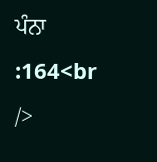ਪੰਨਾ :164<br />